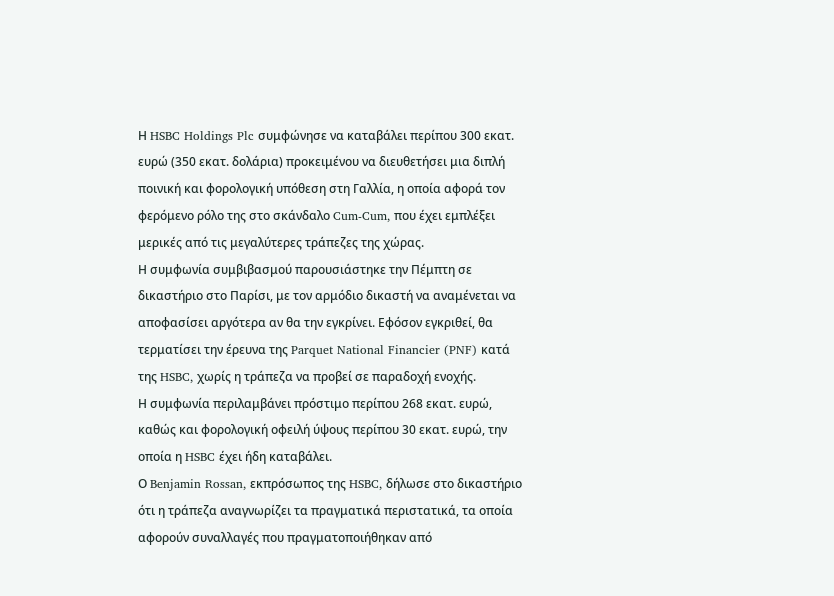Η HSBC Holdings Plc συμφώνησε να καταβάλει περίπου 300 εκατ. ευρώ (350 εκατ. δολάρια) προκειμένου να διευθετήσει μια διπλή ποινική και φορολογική υπόθεση στη Γαλλία, η οποία αφορά τον φερόμενο ρόλο της στο σκάνδαλο Cum-Cum, που έχει εμπλέξει μερικές από τις μεγαλύτερες τράπεζες της χώρας.
Η συμφωνία συμβιβασμού παρουσιάστηκε την Πέμπτη σε δικαστήριο στο Παρίσι, με τον αρμόδιο δικαστή να αναμένεται να αποφασίσει αργότερα αν θα την εγκρίνει. Εφόσον εγκριθεί, θα τερματίσει την έρευνα της Parquet National Financier (PNF) κατά της HSBC, χωρίς η τράπεζα να προβεί σε παραδοχή ενοχής.
Η συμφωνία περιλαμβάνει πρόστιμο περίπου 268 εκατ. ευρώ, καθώς και φορολογική οφειλή ύψους περίπου 30 εκατ. ευρώ, την οποία η HSBC έχει ήδη καταβάλει.
Ο Benjamin Rossan, εκπρόσωπος της HSBC, δήλωσε στο δικαστήριο ότι η τράπεζα αναγνωρίζει τα πραγματικά περιστατικά, τα οποία αφορούν συναλλαγές που πραγματοποιήθηκαν από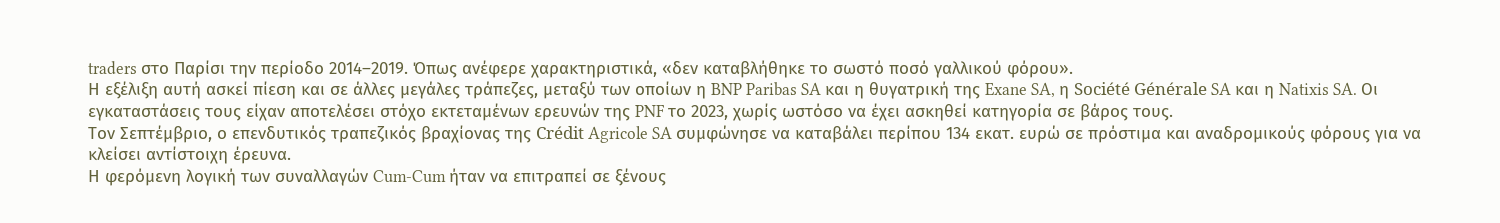traders στο Παρίσι την περίοδο 2014–2019. Όπως ανέφερε χαρακτηριστικά, «δεν καταβλήθηκε το σωστό ποσό γαλλικού φόρου».
Η εξέλιξη αυτή ασκεί πίεση και σε άλλες μεγάλες τράπεζες, μεταξύ των οποίων η BNP Paribas SA και η θυγατρική της Exane SA, η Société Générale SA και η Natixis SA. Οι εγκαταστάσεις τους είχαν αποτελέσει στόχο εκτεταμένων ερευνών της PNF το 2023, χωρίς ωστόσο να έχει ασκηθεί κατηγορία σε βάρος τους.
Τον Σεπτέμβριο, ο επενδυτικός τραπεζικός βραχίονας της Crédit Agricole SA συμφώνησε να καταβάλει περίπου 134 εκατ. ευρώ σε πρόστιμα και αναδρομικούς φόρους για να κλείσει αντίστοιχη έρευνα.
Η φερόμενη λογική των συναλλαγών Cum-Cum ήταν να επιτραπεί σε ξένους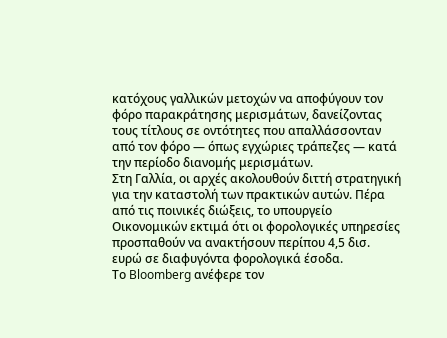κατόχους γαλλικών μετοχών να αποφύγουν τον φόρο παρακράτησης μερισμάτων, δανείζοντας τους τίτλους σε οντότητες που απαλλάσσονταν από τον φόρο — όπως εγχώριες τράπεζες — κατά την περίοδο διανομής μερισμάτων.
Στη Γαλλία, οι αρχές ακολουθούν διττή στρατηγική για την καταστολή των πρακτικών αυτών. Πέρα από τις ποινικές διώξεις, το υπουργείο Οικονομικών εκτιμά ότι οι φορολογικές υπηρεσίες προσπαθούν να ανακτήσουν περίπου 4,5 δισ. ευρώ σε διαφυγόντα φορολογικά έσοδα.
Το Bloomberg ανέφερε τον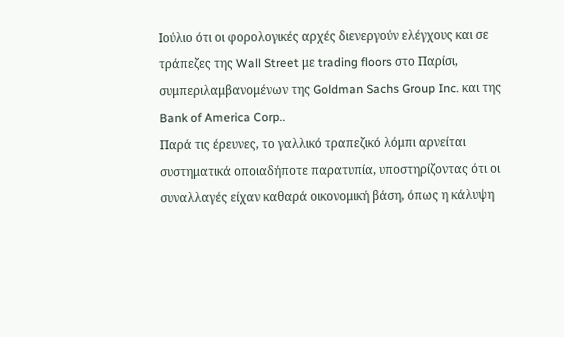Ιούλιο ότι οι φορολογικές αρχές διενεργούν ελέγχους και σε τράπεζες της Wall Street με trading floors στο Παρίσι, συμπεριλαμβανομένων της Goldman Sachs Group Inc. και της Bank of America Corp..
Παρά τις έρευνες, το γαλλικό τραπεζικό λόμπι αρνείται συστηματικά οποιαδήποτε παρατυπία, υποστηρίζοντας ότι οι συναλλαγές είχαν καθαρά οικονομική βάση, όπως η κάλυψη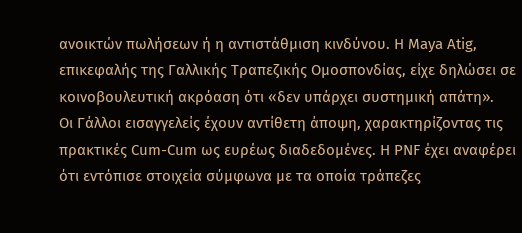ανοικτών πωλήσεων ή η αντιστάθμιση κινδύνου. Η Maya Atig, επικεφαλής της Γαλλικής Τραπεζικής Ομοσπονδίας, είχε δηλώσει σε κοινοβουλευτική ακρόαση ότι «δεν υπάρχει συστημική απάτη».
Οι Γάλλοι εισαγγελείς έχουν αντίθετη άποψη, χαρακτηρίζοντας τις πρακτικές Cum-Cum ως ευρέως διαδεδομένες. Η PNF έχει αναφέρει ότι εντόπισε στοιχεία σύμφωνα με τα οποία τράπεζες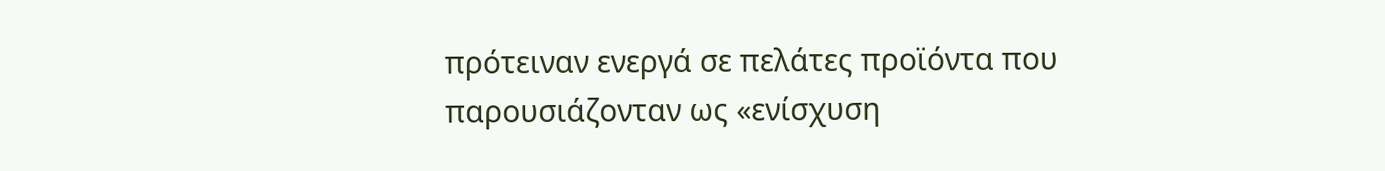πρότειναν ενεργά σε πελάτες προϊόντα που παρουσιάζονταν ως «ενίσχυση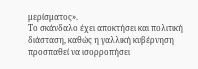μερίσματος».
Το σκάνδαλο έχει αποκτήσει και πολιτική διάσταση, καθώς η γαλλική κυβέρνηση προσπαθεί να ισορροπήσει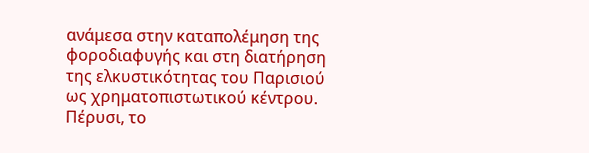ανάμεσα στην καταπολέμηση της φοροδιαφυγής και στη διατήρηση της ελκυστικότητας του Παρισιού ως χρηματοπιστωτικού κέντρου. Πέρυσι, το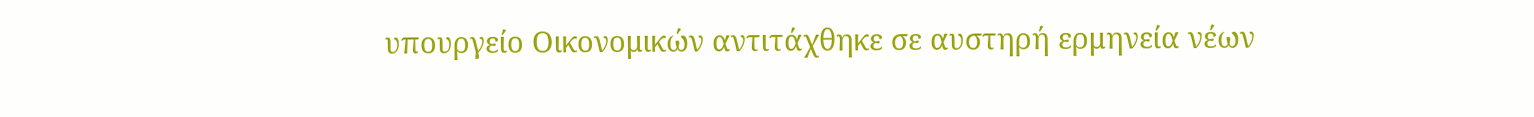υπουργείο Οικονομικών αντιτάχθηκε σε αυστηρή ερμηνεία νέων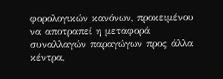φορολογικών κανόνων, προκειμένου να αποτραπεί η μεταφορά συναλλαγών παραγώγων προς άλλα κέντρα,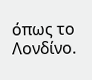όπως το Λονδίνο.